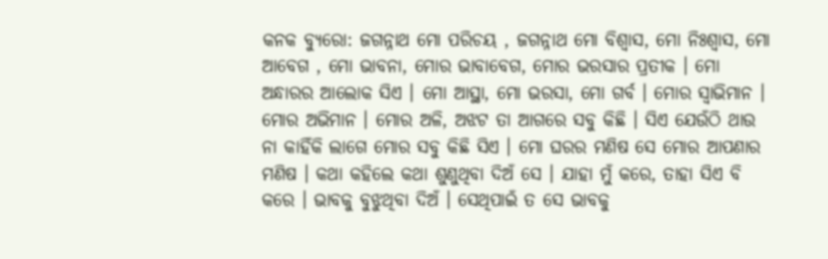କନକ ବ୍ୟୁରୋ: ଜଗନ୍ନାଥ ମୋ ପରିଚୟ , ଜଗନ୍ନାଥ ମୋ ବିଶ୍ୱାସ, ମୋ ନିଃଶ୍ୱାସ, ମୋ ଆବେଗ , ମୋ ଭାବନା, ମୋର ଭାବାବେଗ, ମୋର ଭରସାର ପ୍ରତୀକ । ମୋ ଅନ୍ଧାରର ଆଲୋକ ସିଏ । ମୋ ଆସ୍ଥା, ମୋ ଭରସା, ମୋ ଗର୍ବ । ମୋର ସ୍ୱାଭିମାନ । ମୋର ଅଭିମାନ । ମୋର ଅଳି, ଅଝଟ ତା ଆଗରେ ସବୁ କିଛି । ସିଏ ଯେଉଁଠି ଥାଉ ନା କାହିଁକି ଲାଗେ ମୋର ସବୁ କିଛି ସିଏ । ମୋ ଘରର ମଣିଷ ସେ ମୋର ଆପଣାର ମଣିଷ । କଥା କହିଲେ କଥା ଶୁଣୁଥିବା ଦିଅଁ ସେ । ଯାହା ମୁଁ କରେ, ତାହା ସିଏ ବି କରେ । ଭାବକୁ ବୁଝୁଥିବା ଦିଅଁ । ସେଥିପାଇଁ ତ ସେ ଭାବକୁ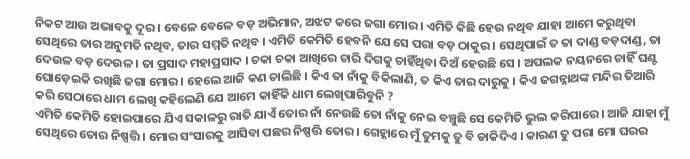ନିକଟ ଆଉ ଅଭାବକୁ ଦୂର । ବେଳେ ବେଳେ ବଡ଼ ଅଭିମାନ, ଅଝଟ କରେ ଜଗା ମୋର । ଏମିତି କିଛି ହେଉ ନଥିବ ଯାହା ଆମେ କରୁଥିବା ସେଥିରେ ତାର ଅନୁମତି ନଥିବ, ତାର ସମ୍ମତି ନଥିବ । ଏମିତି କେମିତି ହେବନି ଯେ ସେ ପରା ବଡ଼ ଠାକୁର । ସେଥିପାଇଁ ତ ତା ଦାଣ୍ଡ ବଡ଼ଦାଣ୍ଡ, ତା ଦେଉଳ ବଡ଼ ଦେଉଳ । ତା ପ୍ରସାଦ ମହାପ୍ରସାଦ । ଚକା ଚକା ଆଖିରେ ଚାରି ଦିଗକୁ ଚାହିଁଥିବା ଦିଅଁ ହେଉଛି ସେ । ଅପଲକ ନୟନରେ ଚାହିଁ ଘଣ୍ଟ ଘୋଡ଼େଇକି ରଖିଛି ଜଗା ମୋର । ହେଲେ ଆଜି କଣ ଚାଲିଛି । କିଏ ତା ନାଁକୁ ବିକିଲାଣି, ତ କିଏ ତାର ଦାରୁକୁ । କିଏ ଜଗନ୍ନାଥଙ୍କ ମନ୍ଦିର ତିଆରି କରି ସେଠାରେ ଧାମ ଲେଖି କହିଲେଣି ଯେ ଆମେ କାହିଁକି ଧାମ ଲେଖିପାରିବୁନି ?
ଏମିତି କେମିତି ହୋଇପାରେ ଯିଏ ସକାଳରୁ ରାତି ଯାଏଁ ତୋର ନାଁ ନେଉଛି ତୋ ନାଁକୁ ନେଇ ବଞ୍ଚୁଛି ସେ କେମିତି ଭୁଲ କରିପାରେ । ଆଜି ଯାହା ମୁଁ ସେଥିରେ ତୋର ନିଷ୍ପତ୍ତି । ମୋର ସଂସାରକୁ ଆସିବା ପଛର ନିଷ୍ପତ୍ତି ତୋର । ଗେହ୍ଲାରେ ମୁଁ ତୁମକୁ ତୁ ବି ଡାକିଦିଏ । କାରଣ ତୁ ପରା ମୋ ଘରର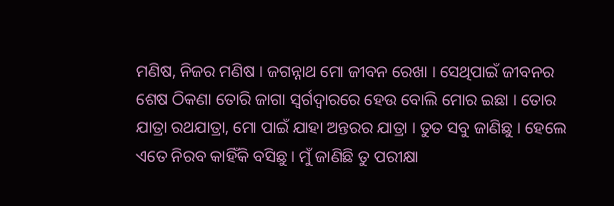ମଣିଷ, ନିଜର ମଣିଷ । ଜଗନ୍ନାଥ ମୋ ଜୀବନ ରେଖା । ସେଥିପାଇଁ ଜୀବନର ଶେଷ ଠିକଣା ତୋରି ଜାଗା ସ୍ବର୍ଗଦ୍ୱାରରେ ହେଉ ବୋଲି ମୋର ଇଛା । ତୋର ଯାତ୍ରା ରଥଯାତ୍ରା, ମୋ ପାଇଁ ଯାହା ଅନ୍ତରର ଯାତ୍ରା । ତୁତ ସବୁ ଜାଣିଛୁ । ହେଲେ ଏତେ ନିରବ କାହିଁକି ବସିଛୁ । ମୁଁ ଜାଣିଛି ତୁ ପରୀକ୍ଷା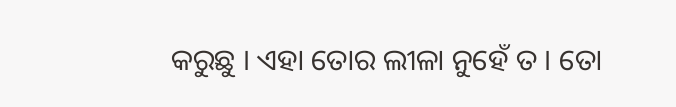କରୁଛୁ । ଏହା ତୋର ଲୀଳା ନୁହେଁ ତ । ତୋ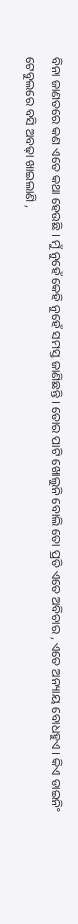ବିନା ଜାଣତରେ କଣ ଏତେ କଥା ହେଉଛି । ମୁଁ ନୁହେଁ କେହି ନୁହେଁ ସମସ୍ତ ଜାଣିଛନ୍ତି । ତୋର ପାଟି ଖୋଲୁନି ବୋଲି ତୋ ପ୍ରତି ଏତେ ଅବିଚାର , ଏତେ ଅନ୍ୟାୟ ବୋଧହୁଏ । କିଏ ଡାଇନିଂ ଟେବୁଲରେ ବସି ଅବଢ଼ା ଖାଇଲାଣି ,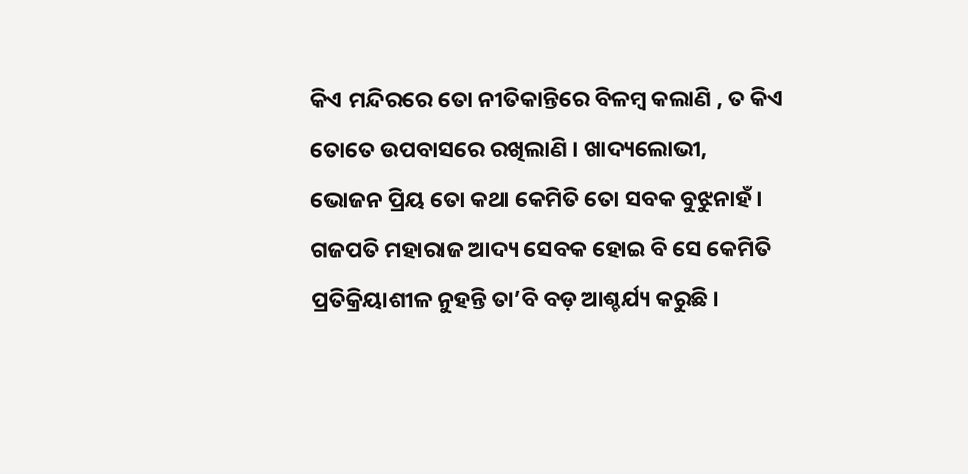କିଏ ମନ୍ଦିରରେ ତୋ ନୀତିକାନ୍ତିରେ ବିଳମ୍ବ କଲାଣି , ତ କିଏ ତୋତେ ଉପବାସରେ ରଖିଲାଣି । ଖାଦ୍ୟଲୋଭୀ, ଭୋଜନ ପ୍ରିୟ ତୋ କଥା କେମିତି ତୋ ସବକ ବୁଝୁନାହଁ । ଗଜପତି ମହାରାଜ ଆଦ୍ୟ ସେବକ ହୋଇ ବି ସେ କେମିତି ପ୍ରତିକ୍ରିୟାଶୀଳ ନୁହନ୍ତି ତା’ବି ବଡ଼ ଆଶ୍ଚର୍ଯ୍ୟ କରୁଛି ।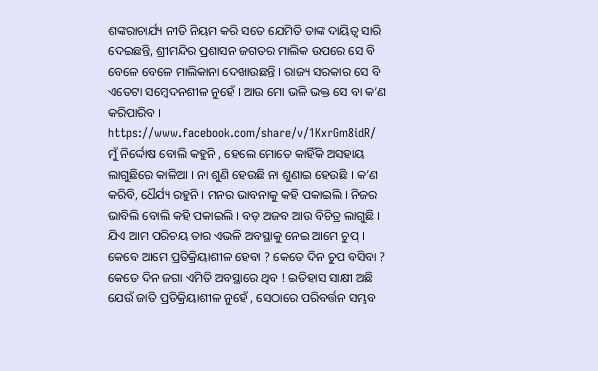ଶଙ୍କରାଚାର୍ଯ୍ୟ ନୀତି ନିୟମ କରି ସତେ ଯେମିତି ତାଙ୍କ ଦାୟିତ୍ୱ ସାରି ଦେଇଛନ୍ତି, ଶ୍ରୀମନ୍ଦିର ପ୍ରଶାସନ ଜଗତର ମାଲିକ ଉପରେ ସେ ବି ବେଳେ ବେଳେ ମାଲିକାନା ଦେଖାଉଛନ୍ତି । ରାଜ୍ୟ ସରକାର ସେ ବି ଏତେଟା ସମ୍ୱେଦନଶୀଳ ନୁହେଁ । ଆଉ ମୋ ଭଳି ଭକ୍ତ ସେ ବା କ’ଣ କରିପାରିବ ।
https://www.facebook.com/share/v/1KxrGm8idR/
ମୁଁ ନିର୍ଦ୍ଦୋଷ ବୋଲି କହୁନି , ହେଲେ ମୋତେ କାହିଁକି ଅସହାୟ ଲାଗୁଛିରେ କାଳିଆ । ନା ଶୁଣି ହେଉଛି ନା ଶୁଣାଇ ହେଉଛି । କ’ଣ କରିବି, ଧୈର୍ଯ୍ୟ ରହୁନି । ମନର ଭାବନାକୁ କହି ପକାଇଲି । ନିଜର ଭାବିଲି ବୋଲି କହି ପକାଇଲି । ବଡ଼ ଅଜବ ଆଉ ବିଚିତ୍ର ଲାଗୁଛି । ଯିଏ ଆମ ପରିଚୟ ତାର ଏଭଳି ଅବସ୍ଥାକୁ ନେଇ ଆମେ ଚୁପ୍ । କେବେ ଆମେ ପ୍ରତିକ୍ରିୟାଶୀଳ ହେବା ? କେତେ ଦିନ ଚୁପ ବସିବା ? କେତେ ଦିନ ଜଗା ଏମିତି ଅବସ୍ଥାରେ ଥିବ ! ଇତିହାସ ସାକ୍ଷୀ ଅଛି ଯେଉଁ ଜାତି ପ୍ରତିକ୍ରିୟାଶୀଳ ନୁହେଁ , ସେଠାରେ ପରିବର୍ତ୍ତନ ସମ୍ଭବ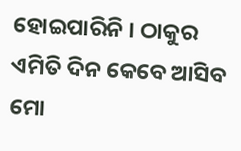ହୋଇପାରିନି । ଠାକୁର ଏମିତି ଦିନ କେବେ ଆସିବ ମୋ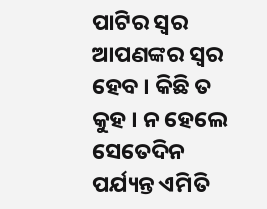ପାଟିର ସ୍ବର ଆପଣଙ୍କର ସ୍ବର ହେବ । କିଛି ତ କୁହ । ନ ହେଲେ ସେତେଦିନ ପର୍ଯ୍ୟନ୍ତ ଏମିତି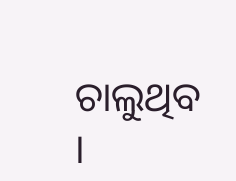ଚାଲୁଥିବ ।